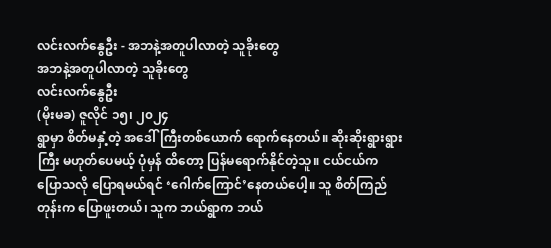လင်းလက်နွေဦး - အဘနဲ့အတူပါလာတဲ့ သူခိုးတွေ
အဘနဲ့အတူပါလာတဲ့ သူခိုးတွေ
လင်းလက်နွေဦး
(မိုးမခ) ဇူလိုင် ၁၅၊ ၂၀၂၄
ရွာမှာ စိတ်မနှံ့တဲ့ အဒေါ်ကြီးတစ်ယောက် ရောက်နေတယ်။ ဆိုးဆိုးရွားရွားကြီး မဟုတ်ပေမယ့် ပုံမှန် ထိတော့ ပြန်မရောက်နိုင်တဲ့သူ။ ငယ်ငယ်က ပြောသလို ပြောရမယ်ရင် ‘ဂေါက်ကြောင်’နေတယ်ပေါ့။ သူ စိတ်ကြည်တုန်းက ပြောဖူးတယ်၊ သူက ဘယ်ရွာက ဘယ်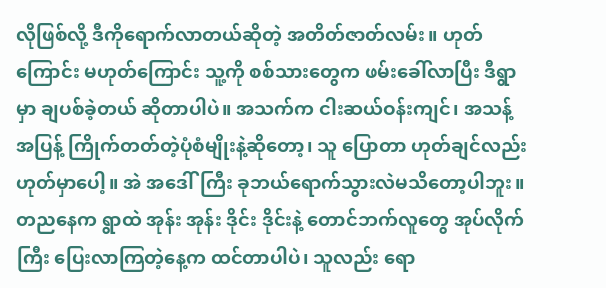လိုဖြစ်လို့ ဒီကိုရောက်လာတယ်ဆိုတဲ့ အတိတ်ဇာတ်လမ်း။ ဟုတ် ကြောင်း မဟုတ်ကြောင်း သူ့ကို စစ်သားတွေက ဖမ်းခေါ်လာပြီး ဒီရွာမှာ ချပစ်ခဲ့တယ် ဆိုတာပါပဲ။ အသက်က ငါးဆယ်ဝန်းကျင်၊ အသန့်အပြန့် ကြိုက်တတ်တဲ့ပုံစံမျိုးနဲ့ဆိုတော့၊ သူ ပြောတာ ဟုတ်ချင်လည်း ဟုတ်မှာပေါ့။ အဲ အဒေါ်ကြီး ခုဘယ်ရောက်သွားလဲမသိတော့ပါဘူး။ တညနေက ရွာထဲ အုန်း အုန်း ဒိုင်း ဒိုင်းနဲ့ တောင်ဘက်လူတွေ အုပ်လိုက်ကြီး ပြေးလာကြတဲ့နေ့က ထင်တာပါပဲ၊ သူလည်း ရော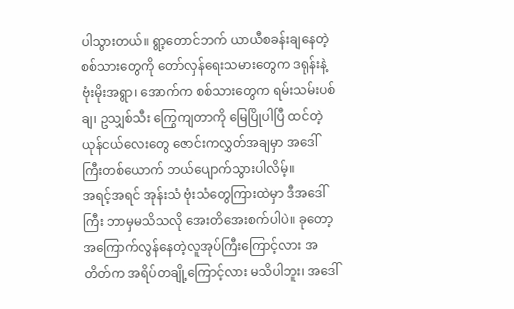ပါသွားတယ်။ ရွာ့တောင်ဘက် ယာယီစခန်းချနေတဲ့ စစ်သားတွေကို တော်လှန်ရေးသမားတွေက ဒရုန်းနဲ့ ဗုံးမိုးအရွာ၊ အောက်က စစ်သားတွေက ရမ်းသမ်းပစ်ချ၊ ဥသျှစ်သီး ကြွေကျတာကို မြေပြိုပါပြီ ထင်တဲ့ ယုန်ငယ်လေးတွေ ဇောင်းကလွှတ်အချမှာ အဒေါ်ကြီးတစ်ယောက် ဘယ်ပျောက်သွားပါလိမ့်။
အရင့်အရင် အုန်းသံ ဗုံးသံတွေကြားထဲမှာ ဒီအဒေါ်ကြီး ဘာမှမသိသလို အေးတိအေးစက်ပါပဲ။ ခုတော့ အကြောက်လွန်နေတဲ့လူအုပ်ကြီးကြောင့်လား အတိတ်က အရိပ်တချို့ကြောင့်လား မသိပါဘူး၊ အဒေါ်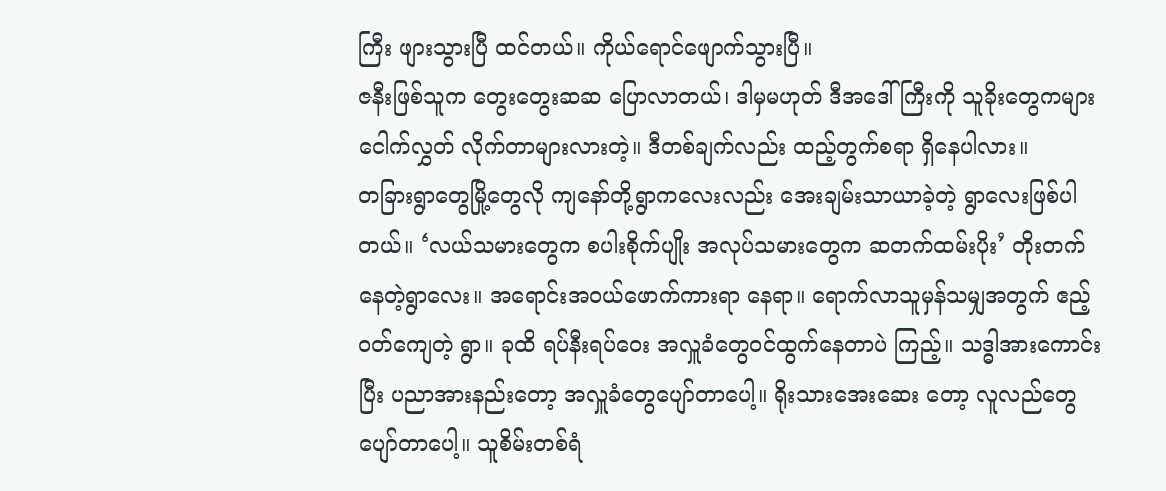ကြီး ဖျားသွားပြီ ထင်တယ်။ ကိုယ်ရောင်ဖျောက်သွားပြီ။
ဇနီးဖြစ်သူက တွေးတွေးဆဆ ပြောလာတယ်၊ ဒါမှမဟုတ် ဒီအဒေါ်ကြီးကို သူခိုးတွေကများ ငေါက်လွှတ် လိုက်တာများလားတဲ့။ ဒီတစ်ချက်လည်း ထည့်တွက်စရာ ရှိနေပါလား။
တခြားရွာတွေမြို့တွေလို ကျနော်တို့ရွာကလေးလည်း အေးချမ်းသာယာခဲ့တဲ့ ရွာလေးဖြစ်ပါတယ်။ ‘လယ်သမားတွေက စပါးစိုက်ပျိုး အလုပ်သမားတွေက ဆတက်ထမ်းပိုး’ တိုးတက်နေတဲ့ရွာလေး။ အရောင်းအဝယ်ဖောက်ကားရာ နေရာ။ ရောက်လာသူမှန်သမျှအတွက် ဧည့်ဝတ်ကျေတဲ့ ရွာ။ ခုထိ ရပ်နီးရပ်ဝေး အလှူခံတွေဝင်ထွက်နေတာပဲ ကြည့်။ သဒ္ဓါအားကောင်းပြီး ပညာအားနည်းတော့ အလှူခံတွေပျော်တာပေါ့။ ရိုးသားအေးဆေး တော့ လူလည်တွေ ပျော်တာပေါ့။ သူစိမ်းတစ်ရံ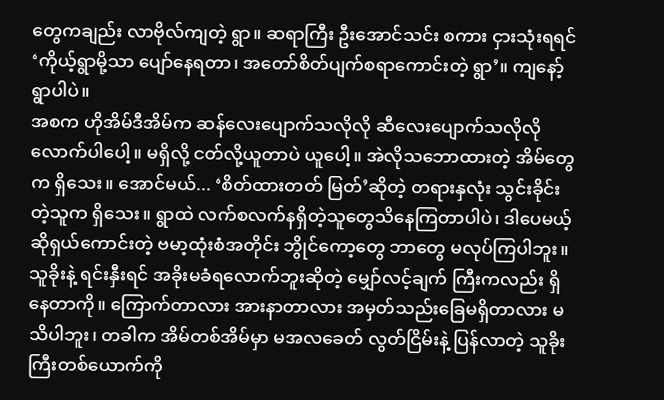တွေကချည်း လာဗိုလ်ကျတဲ့ ရွာ။ ဆရာကြီး ဦးအောင်သင်း စကား ငှားသုံးရရင် ‘ကိုယ့်ရွာမို့သာ ပျော်နေရတာ၊ အတော်စိတ်ပျက်စရာကောင်းတဲ့ ရွာ’။ ကျနော့်ရွာပါပဲ။
အစက ဟိုအိမ်ဒီအိမ်က ဆန်လေးပျောက်သလိုလို ဆီလေးပျောက်သလိုလိုလောက်ပါပေါ့။ မရှိလို့ ငတ်လို့ယူတာပဲ ယူပေါ့။ အဲလိုသဘောထားတဲ့ အိမ်တွေက ရှိသေး။ အောင်မယ်... ‘စိတ်ထားတတ် မြတ်’ဆိုတဲ့ တရားနှလုံး သွင်းခိုင်းတဲ့သူက ရှိသေး။ ရွာထဲ လက်စလက်နရှိတဲ့သူတွေသိနေကြတာပါပဲ၊ ဒါပေမယ့် ဆိုရှယ်ကောင်းတဲ့ ဗမာ့ထုံးစံအတိုင်း ဘွိုင်ကော့တွေ ဘာတွေ မလုပ်ကြပါဘူး။ သူခိုးနဲ့ ရင်းနှီးရင် အခိုးမခံရလောက်ဘူးဆိုတဲ့ မျှော်လင့်ချက် ကြီးကလည်း ရှိနေတာကို။ ကြောက်တာလား အားနာတာလား အမှတ်သည်းခြေမရှိတာလား မသိပါဘူး၊ တခါက အိမ်တစ်အိမ်မှာ မအလခေတ် လွတ်ငြိမ်းနဲ့ ပြန်လာတဲ့ သူခိုးကြီးတစ်ယောက်ကို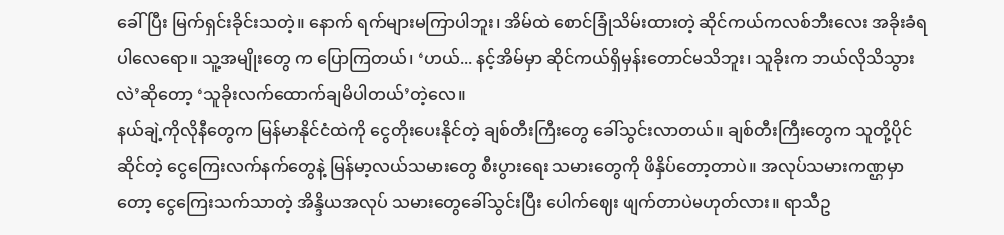ခေါ်ပြီး မြက်ရှင်းခိုင်းသတဲ့။ နောက် ရက်များမကြာပါဘူး၊ အိမ်ထဲ စောင်ခြုံသိမ်းထားတဲ့ ဆိုင်ကယ်ကလစ်ဘီးလေး အခိုးခံရ ပါလေရော။ သူ့အမျိုးတွေ က ပြောကြတယ်၊ ‘ဟယ်... နင့်အိမ်မှာ ဆိုင်ကယ်ရှိမှန်းတောင်မသိဘူး၊ သူခိုးက ဘယ်လိုသိသွားလဲ’ဆိုတော့ ‘သူခိုးလက်ထောက်ချမိပါတယ်’တဲ့လေ။
နယ်ချဲ့ကိုလိုနီတွေက မြန်မာနိုင်ငံထဲကို ငွေတိုးပေးနိုင်တဲ့ ချစ်တီးကြီးတွေ ခေါ်သွင်းလာတယ်။ ချစ်တီးကြီးတွေက သူတို့ပိုင်ဆိုင်တဲ့ ငွေကြေးလက်နက်တွေနဲ့ မြန်မာ့လယ်သမားတွေ စီးပွားရေး သမားတွေကို ဖိနှိပ်တော့တာပဲ။ အလုပ်သမားကဏ္ဌမှာတော့ ငွေကြေးသက်သာတဲ့ အိန္ဒိယအလုပ် သမားတွေခေါ်သွင်းပြီး ပေါက်ဈေး ဖျက်တာပဲမဟုတ်လား။ ရာသီဥ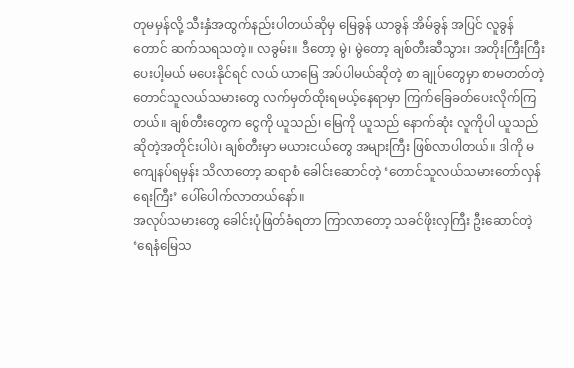တုမမှန်လို့ သီးနှံအထွက်နည်းပါတယ်ဆိုမှ မြေခွန် ယာခွန် အိမ်ခွန် အပြင် လူခွန်တောင် ဆက်သရသတဲ့။ လခွမ်း။ ဒီတော့ မွဲ၊ မွဲတော့ ချစ်တီးဆီသွား၊ အတိုးကြီးကြီးပေးပါ့မယ် မပေးနိုင်ရင် လယ် ယာမြေ အပ်ပါမယ်ဆိုတဲ့ စာ ချုပ်တွေမှာ စာမတတ်တဲ့တောင်သူလယ်သမားတွေ လက်မှတ်ထိုးရမယ့်နေရာမှာ ကြက်ခြေခတ်ပေးလိုက်ကြတယ်။ ချစ်တီးတွေက ငွေကို ယူသည်၊ မြေကို ယူသည် နောက်ဆုံး လူကိုပါ ယူသည် ဆိုတဲ့အတိုင်းပါပဲ၊ ချစ်တီးမှာ မယားငယ်တွေ အများကြီး ဖြစ်လာပါတယ်။ ဒါကို မကျေနပ်ရမှန်း သိလာတော့ ဆရာစံ ခေါင်းဆောင်တဲ့ ‘တောင်သူလယ်သမားတော်လှန်ရေးကြီး’ ပေါ်ပေါက်လာတယ်နော်။
အလုပ်သမားတွေ ခေါင်းပုံဖြတ်ခံရတာ ကြာလာတော့ သခင်ဖိုးလှကြီး ဦးဆောင်တဲ့ ‘ရေနံမြေသ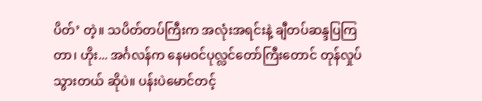ပိတ်’ တဲ့။ သပိတ်တပ်ကြီးက အလုံးအရင်းနဲ့ ချီတပ်ဆန္ဒပြကြတာ၊ ဟိုး... အင်္ဂလန်က နေမဝင်ပုလ္လင်တော်ကြီးတောင် တုန်လှုပ်သွားတယ် ဆိုပဲ။ ပန်းပဲမောင်တင့်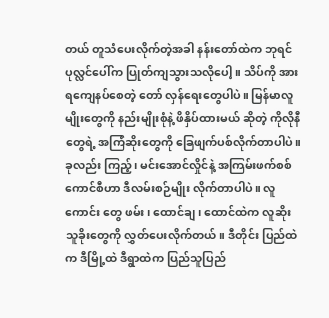တယ် တူသံပေးလိုက်တဲ့အခါ နန်းတော်ထဲက ဘုရင် ပုလ္လင်ပေါ်က ပြုတ်ကျသွားသလိုပေါ့။ သိပ်ကို အားရကျေနပ်စေတဲ့ တော် လှန်ရေးတွေပါပဲ။ မြန်မာလူမျိုးတွေကို နည်းမျိုးစုံနဲ့ ဖိနှိပ်ထားမယ် ဆိုတဲ့ ကိုလိုနီတွေရဲ့ အကြံဆိုးတွေကို ခြေဖျက်ပစ်လိုက်တာပါပဲ။
ခုလည်း ကြည့်၊ မင်းအောင်လှိုင်နဲ့ အကြမ်းဖက်စစ်ကောင်စီဟာ ဒီလမ်းစဉ်မျိုး လိုက်တာပါပဲ။ လူကောင်း တွေ ဖမ်း၊ ထောင်ချ၊ ထောင်ထဲက လူဆိုး သူခိုးတွေကို လွှတ်ပေးလိုက်တယ်။ ဒီတိုင်း ပြည်ထဲက ဒီမြို့ထဲ ဒီရွာထဲက ပြည်သူပြည်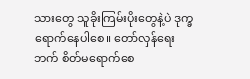သားတွေ သူခိုးကြမ်းပိုးတွေနဲ့ပဲ ဒုက္ခရောက်နေပါစေ။ တော်လှန်ရေးဘက် စိတ်မရောက်စေ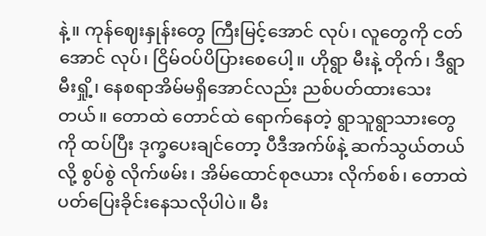နဲ့။ ကုန်ဈေးနှုန်းတွေ ကြီးမြင့်အောင် လုပ်၊ လူတွေကို ငတ်အောင် လုပ်၊ ငြိမ်ဝပ်ပိပြားစေပေါ့။ ဟိုရွာ မီးနဲ့ တိုက်၊ ဒီရွာ မီးရှို့၊ နေစရာအိမ်မရှိအောင်လည်း ညစ်ပတ်ထားသေးတယ်။ တောထဲ တောင်ထဲ ရောက်နေတဲ့ ရွာသူရွာသားတွေ ကို ထပ်ပြီး ဒုက္ခပေးချင်တော့ ပီဒီအက်ဖ်နဲ့ ဆက်သွယ်တယ်လို့ စွပ်စွဲ လိုက်ဖမ်း၊ အိမ်ထောင်စုဇယား လိုက်စစ်၊ တောထဲ ပတ်ပြေးခိုင်းနေသလိုပါပဲ။ မီး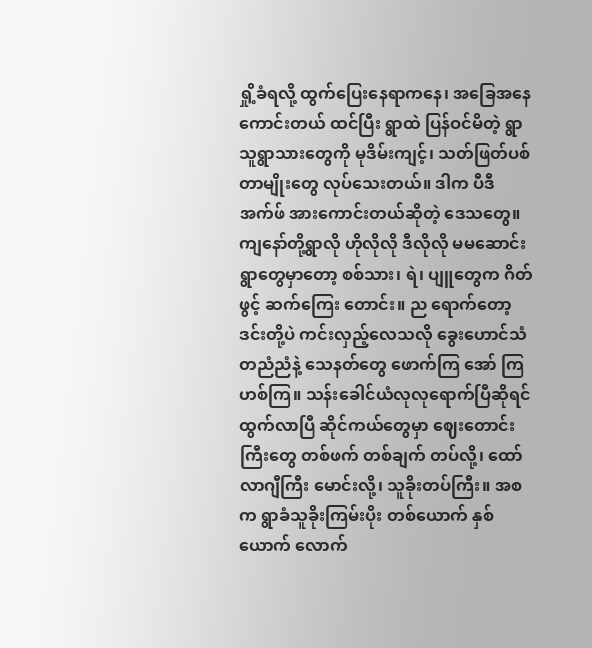ရှို့ခံရလို့ ထွက်ပြေးနေရာကနေ၊ အခြေအနေကောင်းတယ် ထင်ပြီး ရွာထဲ ပြန်ဝင်မိတဲ့ ရွာသူရွာသားတွေကို မုဒိမ်းကျင့်၊ သတ်ဖြတ်ပစ်တာမျိုးတွေ လုပ်သေးတယ်။ ဒါက ပီဒီအက်ဖ် အားကောင်းတယ်ဆိုတဲ့ ဒေသတွေ။
ကျနော်တို့ရွာလို ဟိုလိုလို ဒီလိုလို မမဆောင်းရွာတွေမှာတော့ စစ်သား၊ ရဲ၊ ပျူတွေက ဂိတ်ဖွင့် ဆက်ကြေး တောင်း။ ည ရောက်တော့ ဒင်းတို့ပဲ ကင်းလှည့်လေသလို ခွေးဟောင်သံ တညံညံနဲ့ သေနတ်တွေ ဖောက်ကြ အော် ကြ ဟစ်ကြ။ သန်းခေါင်ယံလုလုရောက်ပြီဆိုရင် ထွက်လာပြီ ဆိုင်ကယ်တွေမှာ ဈေးတောင်းကြီးတွေ တစ်ဖက် တစ်ချက် တပ်လို့၊ ထော်လာဂျီကြီး မောင်းလို့၊ သူခိုးတပ်ကြီး။ အစက ရွာခံသူခိုးကြမ်းပိုး တစ်ယောက် နှစ်ယောက် လောက်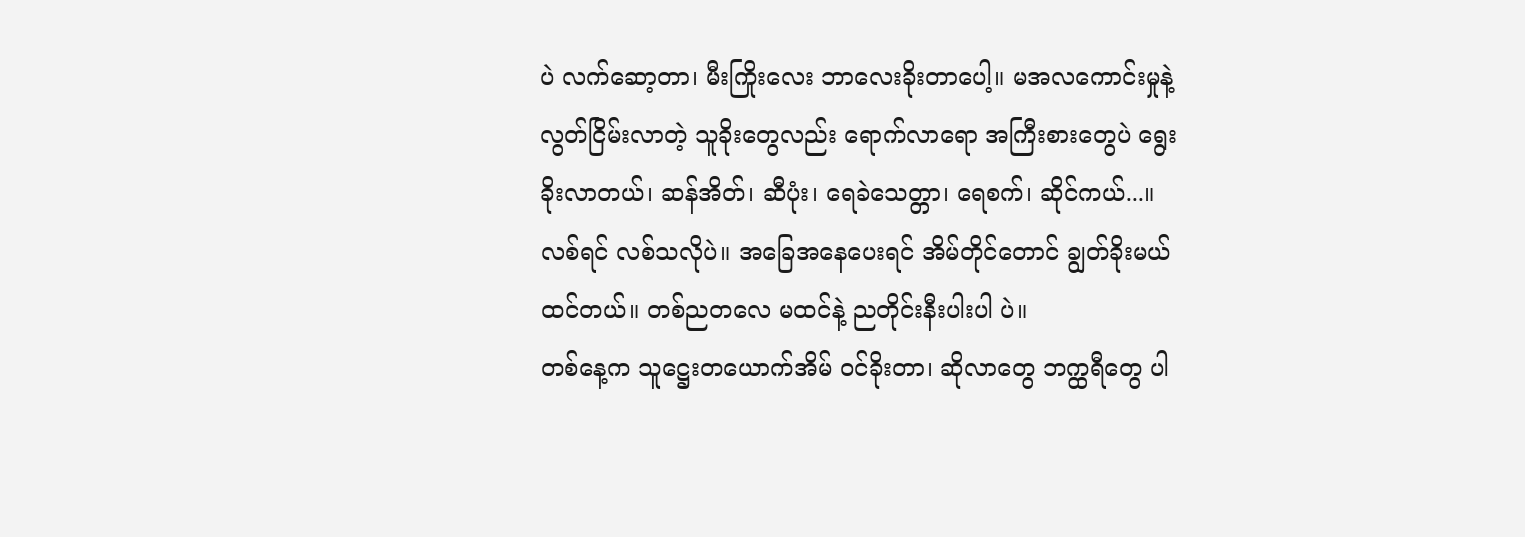ပဲ လက်ဆော့တာ၊ မီးကြိုးလေး ဘာလေးခိုးတာပေါ့။ မအလကောင်းမှုနဲ့ လွတ်ငြိမ်းလာတဲ့ သူခိုးတွေလည်း ရောက်လာရော အကြီးစားတွေပဲ ရွေးခိုးလာတယ်၊ ဆန်အိတ်၊ ဆီပုံး၊ ရေခဲသေတ္တာ၊ ရေစက်၊ ဆိုင်ကယ်...။ လစ်ရင် လစ်သလိုပဲ။ အခြေအနေပေးရင် အိမ်တိုင်တောင် ချွတ်ခိုးမယ် ထင်တယ်။ တစ်ညတလေ မထင်နဲ့ ညတိုင်းနီးပါးပါ ပဲ။
တစ်နေ့က သူဋ္ဌေးတယောက်အိမ် ဝင်ခိုးတာ၊ ဆိုလာတွေ ဘက္ထရီတွေ ပါ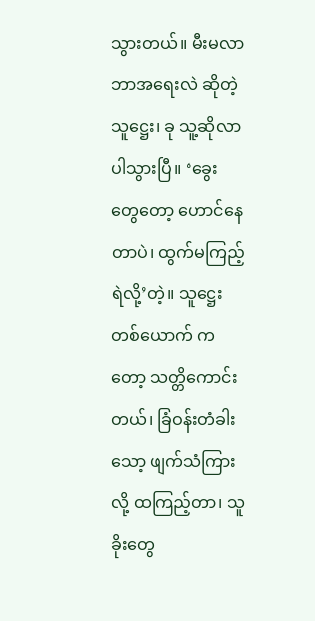သွားတယ်။ မီးမလာ ဘာအရေးလဲ ဆိုတဲ့ သူဋ္ဌေး၊ ခု သူ့ဆိုလာ ပါသွားပြီ။ ‘ခွေးတွေတော့ ဟောင်နေတာပဲ၊ ထွက်မကြည့်ရဲလို့’တဲ့။ သူဋ္ဌေးတစ်ယောက် ကတော့ သတ္တိကောင်းတယ်၊ ခြံဝန်းတံခါးသော့ ဖျက်သံကြားလို့ ထကြည့်တာ၊ သူခိုးတွေ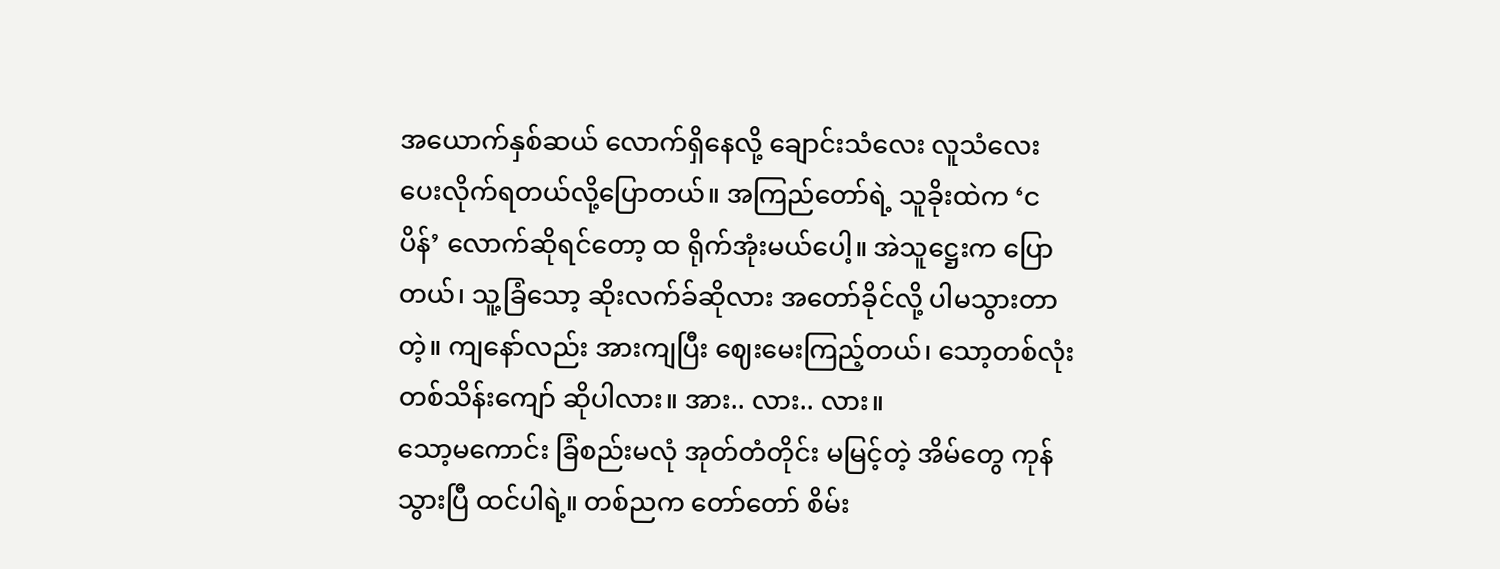အယောက်နှစ်ဆယ် လောက်ရှိနေလို့ ချောင်းသံလေး လူသံလေးပေးလိုက်ရတယ်လို့ပြောတယ်။ အကြည်တော်ရဲ့ သူခိုးထဲက ‘ငပိန်’ လောက်ဆိုရင်တော့ ထ ရိုက်အုံးမယ်ပေါ့။ အဲသူဋ္ဌေးက ပြောတယ်၊ သူ့ခြံသော့ ဆိုးလက်ခ်ဆိုလား အတော်ခိုင်လို့ ပါမသွားတာတဲ့။ ကျနော်လည်း အားကျပြီး ဈေးမေးကြည့်တယ်၊ သော့တစ်လုံး တစ်သိန်းကျော် ဆိုပါလား။ အား.. လား.. လား။
သော့မကောင်း ခြံစည်းမလုံ အုတ်တံတိုင်း မမြင့်တဲ့ အိမ်တွေ ကုန်သွားပြီ ထင်ပါရဲ့။ တစ်ညက တော်တော် စိမ်း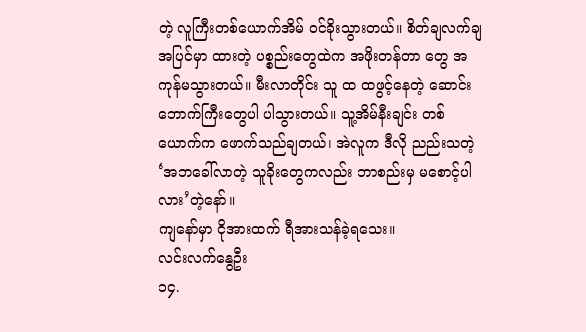တဲ့ လူကြီးတစ်ယောက်အိမ် ဝင်ခိုးသွားတယ်။ စိတ်ချလက်ချ အပြင်မှာ ထားတဲ့ ပစ္စည်းတွေထဲက အဖိုးတန်တာ တွေ အကုန်မသွားတယ်။ မီးလာတိုင်း သူ ထ ထဖွင့်နေတဲ့ ဆောင်းဘောက်ကြီးတွေပါ ပါသွားတယ်။ သူ့အိမ်နီးချင်း တစ်ယောက်က ဖောက်သည်ချတယ်၊ အဲလူက ဒီလို ညည်းသတဲ့ ‘အဘခေါ်လာတဲ့ သူခိုးတွေကလည်း ဘာစည်းမှ မစောင့်ပါလား’တဲ့နော်။
ကျနော်မှာ ငိုအားထက် ရီအားသန်ခဲ့ရသေး။
လင်းလက်နွေဦး
၁၄.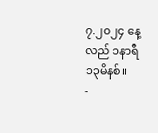၇.၂၀၂၄ နေ့လည် ၁နာရီ ၁၃မိနစ်။
-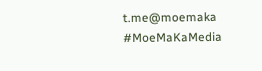t.me@moemaka
#MoeMaKaMedia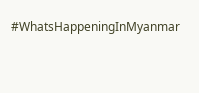#WhatsHappeningInMyanmar